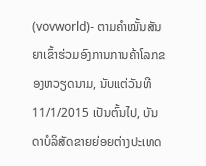(vovworld)- ຕາມຄຳໝັ້ນສັນຍາເຂົ້າຮ່ວມອົງການການຄ້າໂລກຂອງຫວຽດນາມ, ນັບແຕ່ວັນທີ 11/1/2015 ເປັນຕົ້ນໄປ, ບັນດາບໍລິສັດຂາຍຍ່ອຍຕ່າງປະເທດ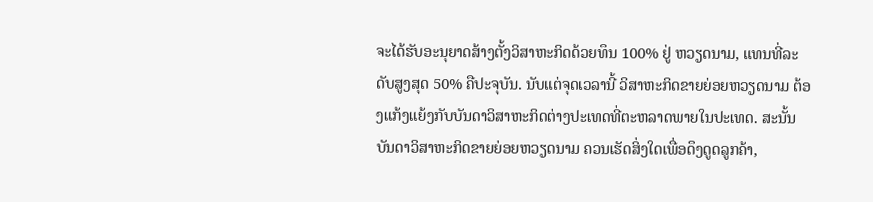ຈະໄດ້ຮັບອະນຸຍາດສ້າງຕັ້ງວິສາຫະກິດດ້ວຍທຶນ 100% ຢູ່ ຫວຽດນາມ, ແທນທີ່ລະດັບສູງສຸດ 50% ຄືປະຈຸບັນ. ນັບແຕ່ຈຸດເວລານີ້ ວິສາຫະກິດຂາຍຍ່ອຍຫວຽດນາມ ຕ້ອງແກ້ງແຍ້ງກັບບັນດາວິສາຫະກິດຕ່າງປະເທດທີ່ຕະຫລາດພາຍໃນປະເທດ. ສະນັ້ນ ບັນດາວິສາຫະກິດຂາຍຍ່ອຍຫວຽດນາມ ຄວນເຮັດສິ່ງໃດເພື່ອດຶງດູດລູກຄ້າ,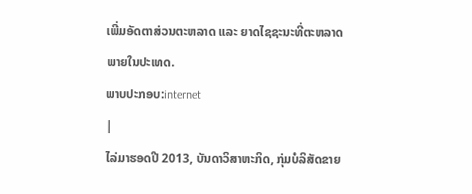ເພີ່ມອັດຕາສ່ວນຕະຫລາດ ແລະ ຍາດໄຊຊະນະທີ່ຕະຫລາດພາຍໃນປະເທດ.
ພາບປະກອບ:internet
|
ໄລ່ມາຮອດປີ 2013, ບັນດາວິສາຫະກິດ, ກຸ່ມບໍລິສັດຂາຍ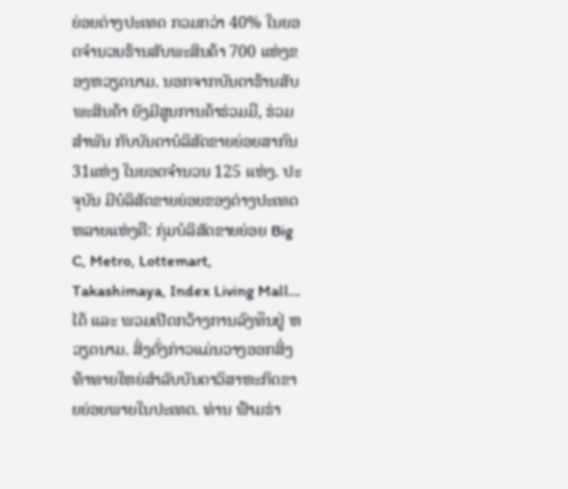ຍ່ອຍຕ່າງປະເທດ ກວມກວ່າ 40% ໃນຍອດຈຳນວນຮ້ານສັບພະສິນຄ້າ 700 ແຫ່ງຂອງຫວຽດນາມ. ນອກຈາກບັນດາຮ້ານສັບພະສິນຄ້າ ຍັງມີສູນການຄ້າຮ່ວມມື, ຮ່ວມສຳພັນ ກັບບັນດາບໍລິສັດຂາຍຍ່ອຍສາກົນ 31ແຫ່ງ ໃນຍອດຈຳນວນ 125 ແຫ່ງ. ປະຈຸບັນ ມີບໍລິສັດຂາຍຍ່ອຍຂອງຕ່າງປະເທດຫລາຍແຫ່ງຄື: ກຸ່ມບໍລິສັດຂາຍຍ່ອຍ Big C, Metro, Lottemart, Takashimaya, Index Living Mall… ໄດ້ ແລະ ພວມເປີດກວ້າງການລົງທຶນຢູ່ ຫວຽດນາມ. ສິ່ງດັ່ງກ່າວແມ່ນວາງອອກສິ່ງທ້າທາຍໃຫຍ່ສຳລັບບັນດາວິສາຫະກິດຂາຍຍ່ອຍພາຍໃນປະເທດ. ທ່ານ ຟ້າມຮ່າ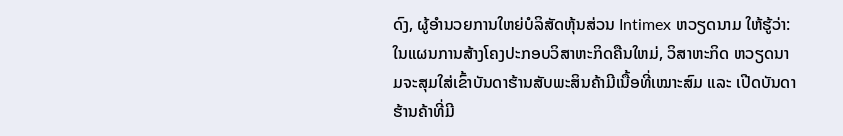ດົງ, ຜູ້ອຳນວຍການໃຫຍ່ບໍລິສັດຫຸ້ນສ່ວນ Intimex ຫວຽດນາມ ໃຫ້ຮູ້ວ່າ: ໃນແຜນການສ້າງໂຄງປະກອບວິສາຫະກິດຄືນໃຫມ່, ວິສາຫະກິດ ຫວຽດນາມຈະສຸມໃສ່ເຂົ້າບັນດາຮ້ານສັບພະສິນຄ້າມີເນື້ອທີ່ເໝາະສົມ ແລະ ເປີດບັນດາຮ້ານຄ້າທີ່ມີ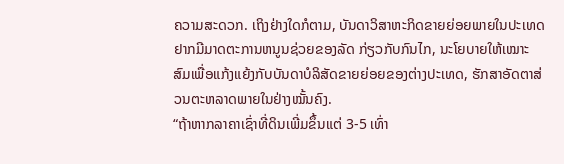ຄວາມສະດວກ. ເຖິງຢ່າງໃດກໍຕາມ, ບັນດາວິສາຫະກິດຂາຍຍ່ອຍພາຍໃນປະເທດ ຢາກມີມາດຕະການຫນູນຊ່ວຍຂອງລັດ ກ່ຽວກັບກົນໄກ, ນະໂຍບາຍໃຫ້ເໝາະສົມເພື່ອແກ້ງແຍ້ງກັບບັນດາບໍລິສັດຂາຍຍ່ອຍຂອງຕ່າງປະເທດ, ຮັກສາອັດຕາສ່ວນຕະຫລາດພາຍໃນຢ່າງໝັ້ນຄົງ.
“ຖ້າຫາກລາຄາເຊົ່າທີ່ດິນເພີ່ມຂຶ້ນແຕ່ 3-5 ເທົ່າ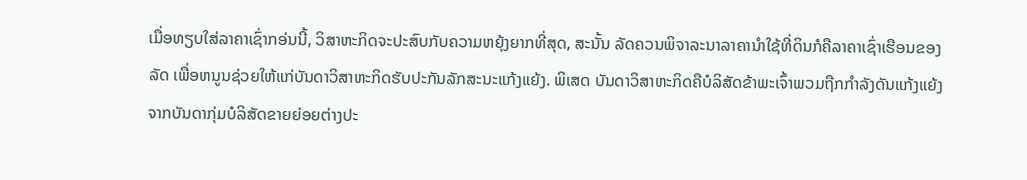ເມື່ອທຽບໃສ່ລາຄາເຊົ່າກອ່ນນີ້, ວິສາຫະກິດຈະປະສົບກັບຄວາມຫຍຸ້ງຍາກທີ່ສຸດ, ສະນັ້ນ ລັດຄວນພິຈາລະນາລາຄານຳໃຊ້ທີ່ດິນກໍຄືລາຄາເຊົ່າເຮືອນຂອງລັດ ເພື່ອຫນູນຊ່ວຍໃຫ້ແກ່ບັນດາວິສາຫະກິດຮັບປະກັນລັກສະນະແກ້ງແຍ້ງ. ພິເສດ ບັນດາວິສາຫະກິດຄືບໍລິສັດຂ້າພະເຈົ້າພວມຖືກກຳລັງດັນແກ້ງແຍ້ງຈາກບັນດາກຸ່ມບໍລິສັດຂາຍຍ່ອຍຕ່າງປະ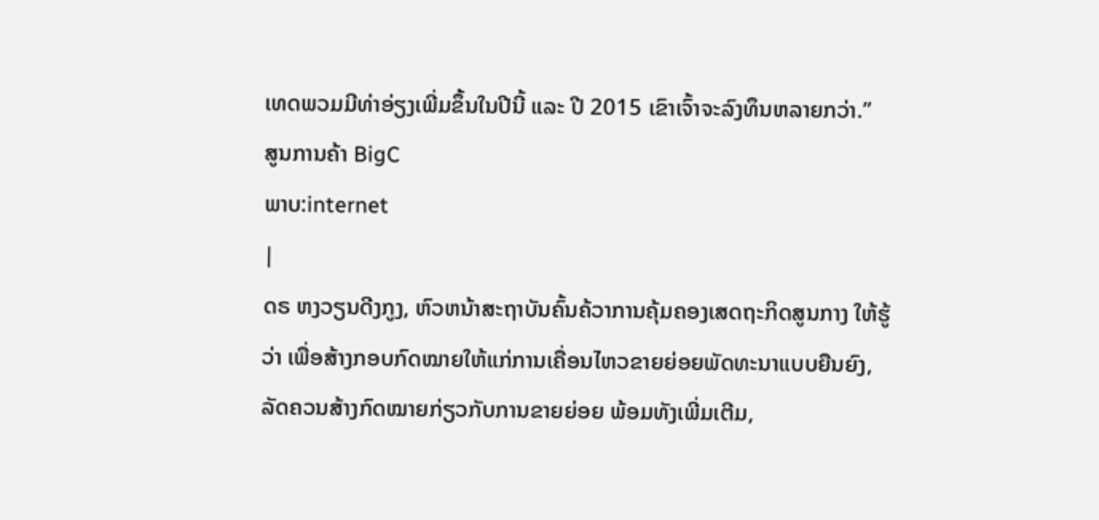ເທດພວມມີທ່າອ່ຽງເພີ່ມຂຶ້ນໃນປີນີ້ ແລະ ປີ 2015 ເຂົາເຈົ້າຈະລົງທຶນຫລາຍກວ່າ.”
ສູນການຄ້າ BigC
ພາບ:internet
|
ດຣ ຫງວຽນດີງກູງ, ຫົວຫນ້າສະຖາບັນຄົ້ນຄ້ວາການຄຸ້ມຄອງເສດຖະກິດສູນກາງ ໃຫ້ຮູ້ວ່າ ເພື່ອສ້າງກອບກົດໝາຍໃຫ້ແກ່ການເຄື່ອນໄຫວຂາຍຍ່ອຍພັດທະນາແບບຍືນຍົງ, ລັດຄວນສ້າງກົດໝາຍກ່ຽວກັບການຂາຍຍ່ອຍ ພ້ອມທັງເພີ່ມເຕີມ,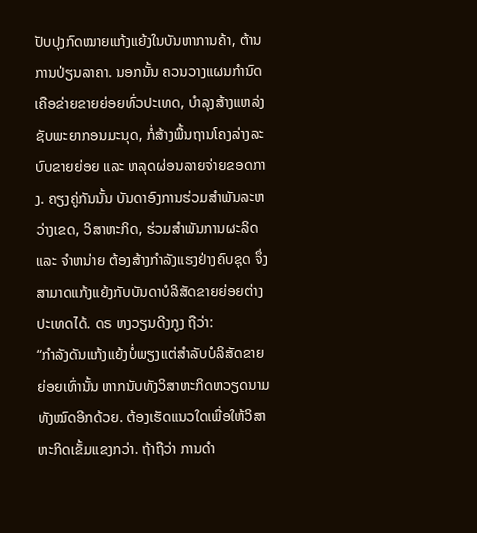ປັບປຸງກົດໝາຍແກ້ງແຍ້ງໃນບັນຫາການຄ້າ, ຕ້ານການປ່ຽນລາຄາ. ນອກນັ້ນ ຄວນວາງແຜນກຳນົດເຄືອຂ່າຍຂາຍຍ່ອຍທົ່ວປະເທດ, ບຳລຸງສ້າງແຫລ່ງຊັບພະຍາກອນມະນຸດ, ກໍ່ສ້າງພື້ນຖານໂຄງລ່າງລະບົບຂາຍຍ່ອຍ ແລະ ຫລຸດຜ່ອນລາຍຈ່າຍຂອດກາງ. ຄຽງຄູ່ກັນນັ້ນ ບັນດາອົງການຮ່ວມສຳພັນລະຫວ່າງເຂດ, ວິສາຫະກິດ, ຮ່ວມສຳພັນການຜະລິດ ແລະ ຈຳຫນ່າຍ ຕ້ອງສ້າງກຳລັງແຮງຢ່າງຄົບຊຸດ ຈຶ່ງສາມາດແກ້ງແຍ້ງກັບບັນດາບໍລິສັດຂາຍຍ່ອຍຕ່າງປະເທດໄດ້. ດຣ ຫງວຽນດີງກູງ ຖືວ່າ:
“ກຳລັງດັນແກ້ງແຍ້ງບໍ່ພຽງແຕ່ສຳລັບບໍລິສັດຂາຍຍ່ອຍເທົ່ານັ້ນ ຫາກນັບທັງວິສາຫະກິດຫວຽດນາມ ທັງໝົດອີກດ້ວຍ. ຕ້ອງເຮັດແນວໃດເພື່ອໃຫ້ວິສາຫະກິດເຂັ້ມແຂງກວ່າ. ຖ້າຖືວ່າ ການດຳ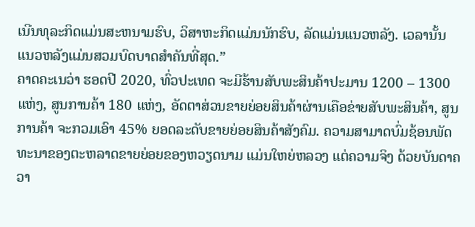ເນີນທຸລະກິດແມ່ນສະຫນາມຮົບ, ວິສາຫະກິດແມ່ນນັກຮົບ, ລັດແມ່ນແນວຫລັງ. ເວລານັ້ນ ແນວຫລັງແມ່ນສວມບົດບາດສຳຄັນທີ່ສຸດ.”
ຄາດຄະເນວ່າ ຮອດປີ 2020, ທົ່ວປະເທດ ຈະມີຮ້ານສັບພະສິນຄ້າປະມານ 1200 – 1300 ແຫ່ງ, ສູນການຄ້າ 180 ແຫ່ງ, ອັດຕາສ່ວນຂາຍຍ່ອຍສິນຄ້າຜ່ານເຄືອຂ່າຍສັບພະສິນຄ້າ, ສູນການຄ້າ ຈະກວມເອົາ 45% ຍອດລະດັບຂາຍຍ່ອຍສິນຄ້າສັງຄົມ. ຄວາມສາມາດບົ່ມຊ້ອນພັດທະນາຂອງຕະຫລາດຂາຍຍ່ອຍຂອງຫວຽດນາມ ແມ່ນໃຫຍ່ຫລວງ ແຕ່ຄວາມຈິງ ດ້ວຍບັນດາຄວາ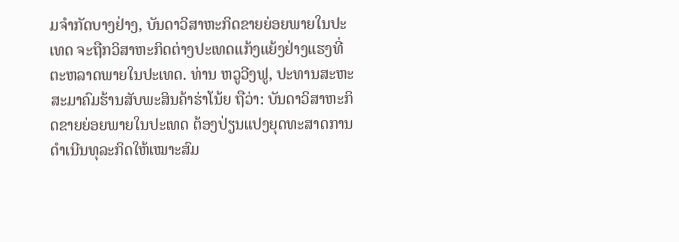ມຈຳກັດບາງຢ່າງ, ບັນດາວິສາຫະກິດຂາຍຍ່ອຍພາຍໃນປະເທດ ຈະຖືກວິສາຫະກິດຕ່າງປະເທດແກ້ງແຍ້ງຢ່າງແຮງທີ່ຕະຫລາດພາຍໃນປະເທດ. ທ່ານ ຫວູວີງຟູ, ປະທານສະຫະສະມາຄົມຮ້ານສັບພະສິນຄ້າຮ່າໂນ້ຍ ຖືວ່າ: ບັນດາວິສາຫະກິດຂາຍຍ່ອຍພາຍໃນປະເທດ ຕ້ອງປ່ຽນແປງຍຸດທະສາດການດຳເນີນທຸລະກິດໃຫ້ເໝາະສົມ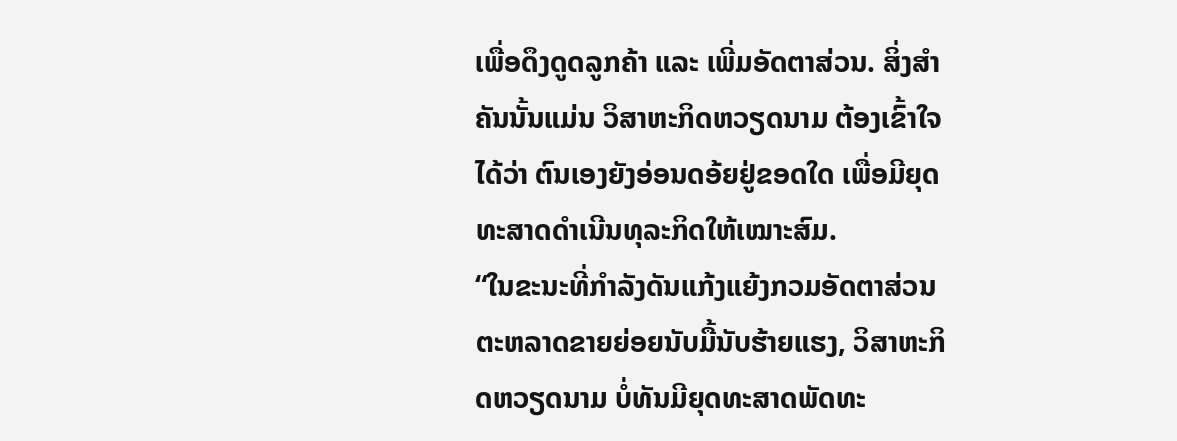ເພື່ອດຶງດູດລູກຄ້າ ແລະ ເພີ່ມອັດຕາສ່ວນ. ສິ່ງສຳຄັນນັ້ນແມ່ນ ວິສາຫະກິດຫວຽດນາມ ຕ້ອງເຂົ້າໃຈໄດ້ວ່າ ຕົນເອງຍັງອ່ອນດອ້ຍຢູ່ຂອດໃດ ເພື່ອມີຍຸດທະສາດດຳເນີນທຸລະກິດໃຫ້ເໝາະສົມ.
“ໃນຂະນະທີ່ກຳລັງດັນແກ້ງແຍ້ງກວມອັດຕາສ່ວນຕະຫລາດຂາຍຍ່ອຍນັບມື້ນັບຮ້າຍແຮງ, ວິສາຫະກິດຫວຽດນາມ ບໍ່ທັນມີຍຸດທະສາດພັດທະ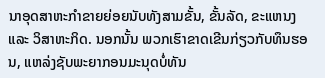ນາອຸດສາຫະກຳຂາຍຍ່ອຍນັບທັງສາມຂັ້ນ, ຂັ້ນລັດ, ຂະແຫນງ ແລະ ວິສາຫະກິດ. ນອກນັ້ນ ພວກເຮົາຂາດເຂີນກ່ຽວກັບທຶນຮອນ, ແຫລ່ງຊັບພະຍາກອນມະນຸດບໍ່ທັນ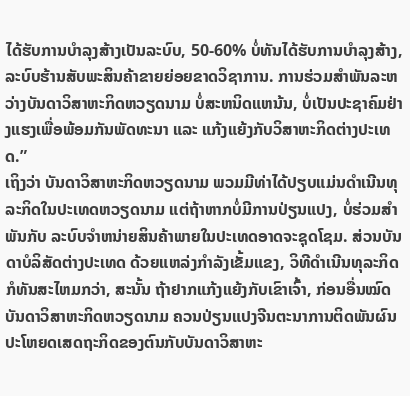ໄດ້ຮັບການບຳລຸງສ້າງເປັນລະບົບ, 50-60% ບໍ່ທັນໄດ້ຮັບການບຳລຸງສ້າງ, ລະບົບຮ້ານສັບພະສິນຄ້າຂາຍຍ່ອຍຂາດວິຊາການ. ການຮ່ວມສຳພັນລະຫວ່າງບັນດາວິສາຫະກິດຫວຽດນາມ ບໍ່ສະຫນິດແຫນ້ນ, ບໍ່ເປັນປະຊາຄົມຢ່າງແຮງເພື່ອພ້ອມກັນພັດທະນາ ແລະ ແກ້ງແຍ້ງກັບວິສາຫະກິດຕ່າງປະເທດ.”
ເຖິງວ່າ ບັນດາວິສາຫະກິດຫວຽດນາມ ພວມມີທ່າໄດ້ປຽບແມ່ນດຳເນີນທຸລະກິດໃນປະເທດຫວຽດນາມ ແຕ່ຖ້າຫາກບໍ່ມີການປ່ຽນແປງ, ບໍ່ຮ່ວມສຳພັນກັບ ລະບົບຈຳຫນ່າຍສິນຄ້າພາຍໃນປະເທດອາດຈະຊຸດໂຊມ. ສ່ວນບັນດາບໍລິສັດຕ່າງປະເທດ ດ້ວຍແຫລ່ງກຳລັງເຂັ້ມແຂງ, ວິທີດຳເນີນທຸລະກິດກໍທັນສະໄຫມກວ່າ, ສະນັ້ນ ຖ້າຢາກແກ້ງແຍ້ງກັບເຂົາເຈົ້າ, ກ່ອນອື່ນໝົດ ບັນດາວິສາຫະກິດຫວຽດນາມ ຄວນປ່ຽນແປງຈີນຕະນາການຕິດພັນຜົນປະໂຫຍດເສດຖະກິດຂອງຕົນກັບບັນດາວິສາຫະ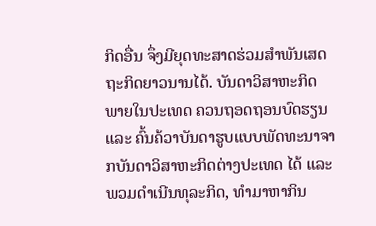ກິດອື່ນ ຈຶ່ງມີຍຸດທະສາດຮ່ວມສຳພັນເສດຖະກິດຍາວນານໄດ້. ບັນດາວິສາຫະກິດພາຍໃນປະເທດ ຄວນຖອດຖອນບົດຮຽນ ແລະ ຄົ້ນຄ້ວາບັນດາຮູບແບບພັດທະນາຈາກບັນດາວິສາຫະກິດຕ່າງປະເທດ ໄດ້ ແລະ ພວມດຳເນີນທຸລະກິດ, ທຳມາຫາກິນ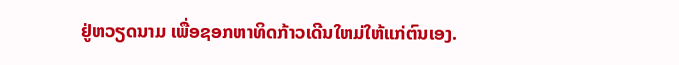ຢູ່ຫວຽດນາມ ເພື່ອຊອກຫາທິດກ້າວເດີນໃຫມ່ໃຫ້ແກ່ຕົນເອງ.